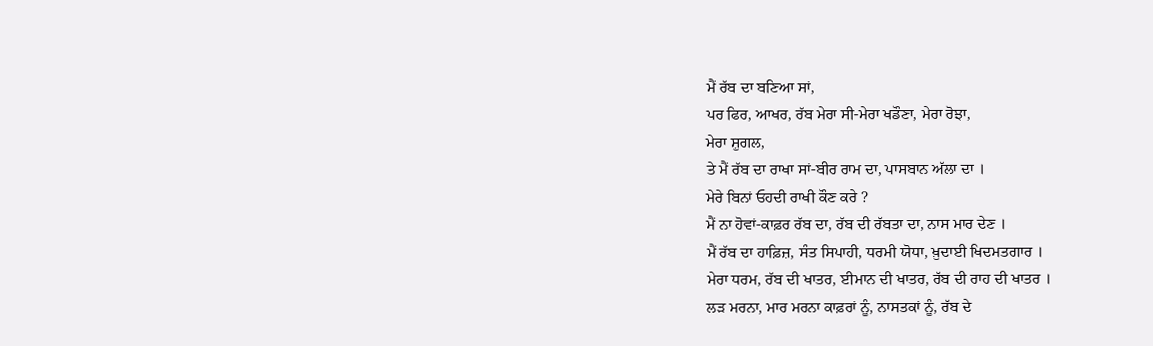ਮੈਂ ਰੱਬ ਦਾ ਬਣਿਆ ਸਾਂ,
ਪਰ ਫਿਰ, ਆਖਰ, ਰੱਬ ਮੇਰਾ ਸੀ-ਮੇਰਾ ਖਡੌਣਾ, ਮੇਰਾ ਰੋਝਾ,
ਮੇਰਾ ਸ਼ੁਗਲ,
ਤੇ ਮੈਂ ਰੱਬ ਦਾ ਰਾਖਾ ਸਾਂ-ਬੀਰ ਰਾਮ ਦਾ, ਪਾਸਬਾਨ ਅੱਲਾ ਦਾ ।
ਮੇਰੇ ਬਿਨਾਂ ਓਹਦੀ ਰਾਖੀ ਕੌਣ ਕਰੇ ?
ਮੈਂ ਨਾ ਹੋਵਾਂ-ਕਾਫ਼ਰ ਰੱਬ ਦਾ, ਰੱਬ ਦੀ ਰੱਬਤਾ ਦਾ, ਨਾਸ ਮਾਰ ਦੇਣ ।
ਮੈਂ ਰੱਬ ਦਾ ਹਾਫ਼ਿਜ਼, ਸੰਤ ਸਿਪਾਹੀ, ਧਰਮੀ ਯੋਧਾ, ਖ਼ੁਦਾਈ ਖਿਦਮਤਗਾਰ ।
ਮੇਰਾ ਧਰਮ, ਰੱਬ ਦੀ ਖਾਤਰ, ਈਮਾਨ ਦੀ ਖਾਤਰ, ਰੱਬ ਦੀ ਰਾਹ ਦੀ ਖਾਤਰ ।
ਲੜ ਮਰਨਾ, ਮਾਰ ਮਰਨਾ ਕਾਫ਼ਰਾਂ ਨੂੰ, ਨਾਸਤਕਾਂ ਨੂੰ, ਰੱਬ ਦੇ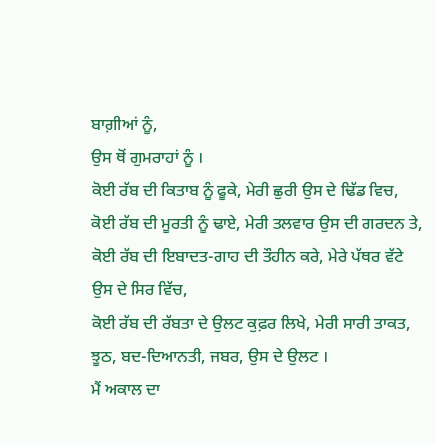ਬਾਗ਼ੀਆਂ ਨੂੰ,
ਉਸ ਥੋਂ ਗੁਮਰਾਹਾਂ ਨੂੰ ।
ਕੋਈ ਰੱਬ ਦੀ ਕਿਤਾਬ ਨੂੰ ਫੂਕੇ, ਮੇਰੀ ਛੁਰੀ ਉਸ ਦੇ ਢਿੱਡ ਵਿਚ,
ਕੋਈ ਰੱਬ ਦੀ ਮੂਰਤੀ ਨੂੰ ਢਾਏ, ਮੇਰੀ ਤਲਵਾਰ ਉਸ ਦੀ ਗਰਦਨ ਤੇ,
ਕੋਈ ਰੱਬ ਦੀ ਇਬਾਦਤ-ਗਾਹ ਦੀ ਤੌਹੀਨ ਕਰੇ, ਮੇਰੇ ਪੱਥਰ ਵੱਟੇ
ਉਸ ਦੇ ਸਿਰ ਵਿੱਚ,
ਕੋਈ ਰੱਬ ਦੀ ਰੱਬਤਾ ਦੇ ਉਲਟ ਕੁਫ਼ਰ ਲਿਖੇ, ਮੇਰੀ ਸਾਰੀ ਤਾਕਤ,
ਝੂਠ, ਬਦ-ਦਿਆਨਤੀ, ਜਬਰ, ਉਸ ਦੇ ਉਲਟ ।
ਮੈਂ ਅਕਾਲ ਦਾ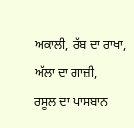ਅਕਾਲੀ, ਰੱਬ ਦਾ ਰਾਖਾ, ਅੱਲਾ ਦਾ ਗਾਜ਼ੀ,
ਰਸੂਲ ਦਾ ਪਾਸਬਾਨ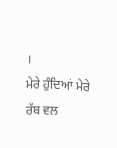।
ਮੇਰੇ ਹੁੰਦਿਆਂ ਮੇਰੇ ਰੱਬ ਵਲ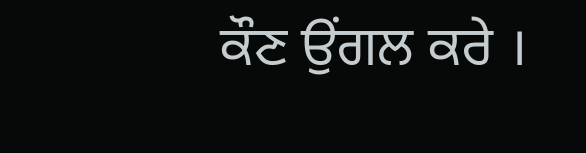ਕੌਣ ਉਂਗਲ ਕਰੇ ।